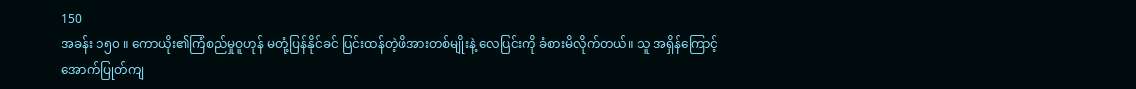150
အခန်း ၁၅၀ ။ ကောယိုး၏ကြံစည်မှုဝူဟုန် မတုံ့ပြန်နိုင်ခင် ပြင်းထန်တဲ့ဖိအားတစ်မျိုးနဲ့ လေပြင်းကို ခံစားမိလိုက်တယ်။ သူ အရှိန်ကြောင့် အောက်ပြုတ်ကျ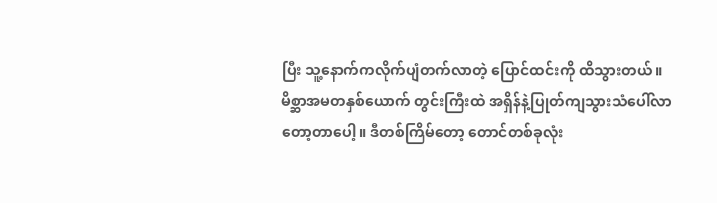ပြီး သူ့နောက်ကလိုက်ပျံတက်လာတဲ့ ပြောင်ထင်းကို ထိသွားတယ်။
မိစ္ဆာအမတနှစ်ယောက် တွင်းကြီးထဲ အရှိန်နဲ့ပြုတ်ကျသွားသံပေါ်လာတော့တာပေါ့။ ဒီတစ်ကြိမ်တော့ တောင်တစ်ခုလုံး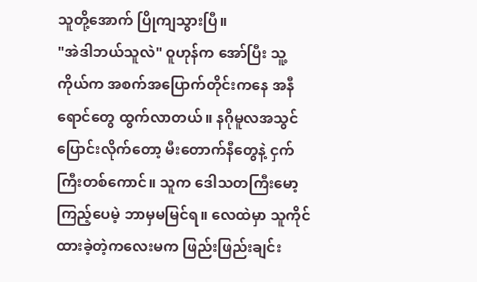သူတို့အောက် ပြိုကျသွားပြီ။
"အဲဒါဘယ်သူလဲ" ဝူဟုန်က အော်ပြီး သူ့ကိုယ်က အစက်အပြောက်တိုင်းကနေ အနီရောင်တွေ ထွက်လာတယ်။ နဂိုမူလအသွင်ပြောင်းလိုက်တော့ မီးတောက်နီတွေနဲ့ ငှက်ကြီးတစ်ကောင်။ သူက ဒေါသတကြီးမော့ကြည့်ပေမဲ့ ဘာမှမမြင်ရ။ လေထဲမှာ သူကိုင်ထားခဲ့တဲ့ကလေးမက ဖြည်းဖြည်းချင်း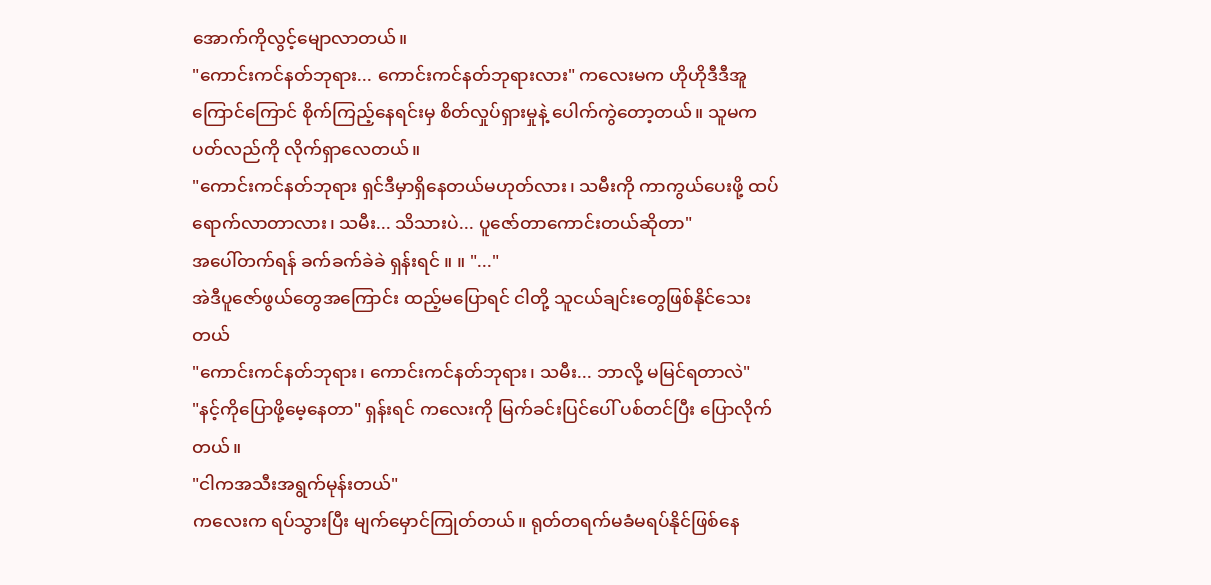အောက်ကိုလွင့်မျောလာတယ်။
"ကောင်းကင်နတ်ဘုရား... ကောင်းကင်နတ်ဘုရားလား" ကလေးမက ဟိုဟိုဒီဒီအူကြောင်ကြောင် စိုက်ကြည့်နေရင်းမှ စိတ်လှုပ်ရှားမှုနဲ့ ပေါက်ကွဲတော့တယ်။ သူမက ပတ်လည်ကို လိုက်ရှာလေတယ်။
"ကောင်းကင်နတ်ဘုရား ရှင်ဒီမှာရှိနေတယ်မဟုတ်လား၊ သမီးကို ကာကွယ်ပေးဖို့ ထပ်ရောက်လာတာလား၊ သမီး... သိသားပဲ... ပူဇော်တာကောင်းတယ်ဆိုတာ"
အပေါ်တက်ရန် ခက်ခက်ခဲခဲ ရှန်းရင် ။ ။ "..."
အဲဒီပူဇော်ဖွယ်တွေအကြောင်း ထည့်မပြောရင် ငါတို့ သူငယ်ချင်းတွေဖြစ်နိုင်သေးတယ်
"ကောင်းကင်နတ်ဘုရား၊ ကောင်းကင်နတ်ဘုရား၊ သမီး... ဘာလို့ မမြင်ရတာလဲ"
"နင့်ကိုပြောဖို့မေ့နေတာ" ရှန်းရင် ကလေးကို မြက်ခင်းပြင်ပေါ် ပစ်တင်ပြီး ပြောလိုက်တယ်။
"ငါကအသီးအရွက်မုန်းတယ်"
ကလေးက ရပ်သွားပြီး မျက်မှောင်ကြုတ်တယ်။ ရုတ်တရက်မခံမရပ်နိုင်ဖြစ်နေ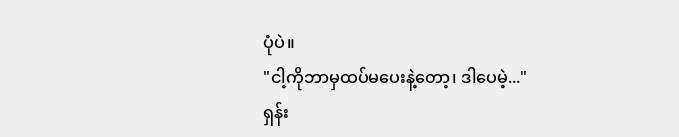ပုံပဲ။
"ငါ့ကိုဘာမှထပ်မပေးနဲ့တော့၊ ဒါပေမဲ့..."
ရှန်း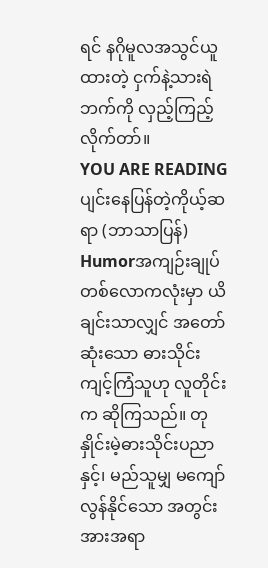ရင် နဂိုမူလအသွင်ယူထားတဲ့ ငှက်နဲ့သားရဲဘက်ကို လှည့်ကြည့်လိုက်တာ်။
YOU ARE READING
ပျင်းနေပြန်တဲ့ကိုယ့်ဆရာ (ဘာသာပြန်)
Humorအကျဉ်းချုပ် တစ်လောကလုံးမှာ ယိချင်းသာလျှင် အတော်ဆုံးသော ဓားသိုင်း ကျင့်ကြံသူဟု လူတိုင်းက ဆိုကြသည်။ တုနှိုင်းမဲ့ဓားသိုင်းပညာနှင့်၊ မည်သူမျှ မကျော်လွန်နိုင်သော အတွင်းအားအရာ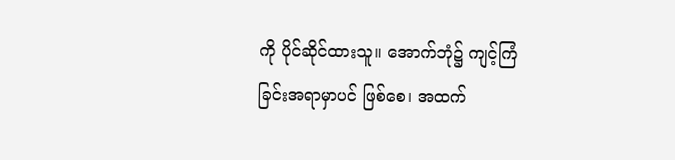ကို ပိုင်ဆိုင်ထားသူ။ အောက်ဘုံ၌ ကျင့်ကြံခြင်းအရာမှာပင် ဖြစ်စေ၊ အထက်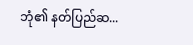ဘုံ၏ နတ်ပြည်ဆ...